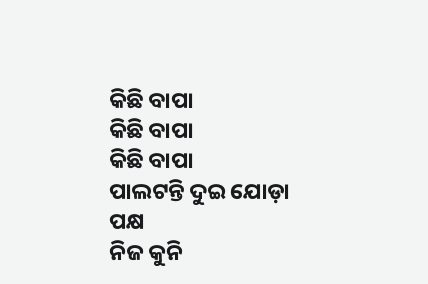କିଛି ବାପା
କିଛି ବାପା
କିଛି ବାପା
ପାଲଟନ୍ତି ଦୁଇ ଯୋଡ଼ା ପକ୍ଷ
ନିଜ କୁନି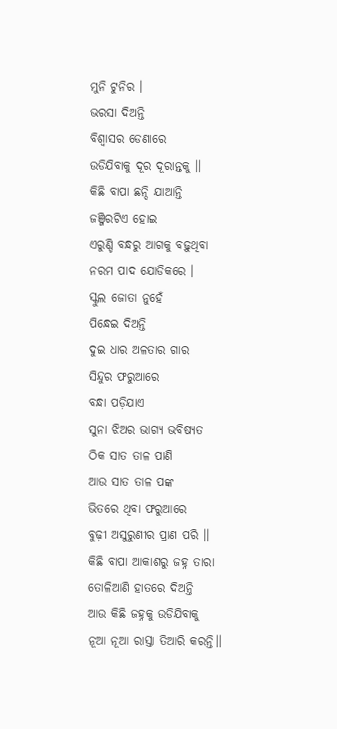ମୁନି ଟୁନିର ।
ଭରସା ଦିଅନ୍ତି
ବିଶ୍ୱାସର ଡେଣାରେ
ଉଡିଯିବାକୁ ଦୂର ଦୂରାନ୍ତକୁ ।।
କିଛି ବାପା ଛନ୍ଦି ଯାଆନ୍ତି
ଜଞ୍ଜିରଟିଏ ହୋଇ
ଏରୁଣ୍ଡି ବନ୍ଧରୁ ଆଗକୁ ବଢ଼ୁଥିବା
ନରମ ପାଦ ଯୋଡିକରେ ।
ସ୍କୁଲ ଜୋତା ନୁହେଁ
ପିନ୍ଧେଇ ଦିଅନ୍ତି
ଦୁଇ ଧାର ଅଳତାର ଗାର
ସିନ୍ଦୁର ଫରୁଆରେ
ବନ୍ଧା ପଡ଼ିଯାଏ
ସୁନା ଝିଅର ଭାଗ୍ୟ ଭବିଷ୍ୟତ
ଠିକ ସାତ ତାଳ ପାଣି
ଆଉ ସାତ ତାଳ ପଙ୍କ
ଭିତରେ ଥିବା ଫରୁଆରେ
ବୁଢ଼ୀ ଅସୁରୁଣୀର ପ୍ରାଣ ପରି ।।
କିଛି ବାପା ଆକାଶରୁ ଜହ୍ନ ତାରା
ତୋଳିଆଣି ହାତରେ ଦିଅନ୍ତି
ଆଉ କିଛି ଜହ୍ନକୁ ଉଡିଯିବାକୁ
ନୂଆ ନୂଆ ରାସ୍ତା ତିଆରି କରନ୍ତି।।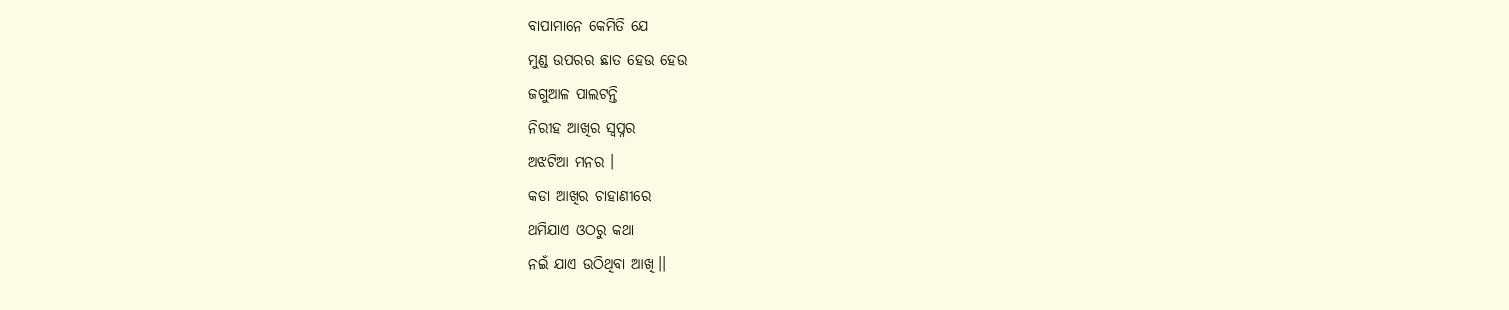ବାପାମାନେ କେମିତି ଯେ
ମୁଣ୍ଡ ଉପରର ଛାତ ହେଉ ହେଉ
ଜଗୁଆଳ ପାଲଟନ୍ତି
ନିରୀହ ଆଖିର ସ୍ବପ୍ନର
ଅଝଟିଆ ମନର ।
କଡା ଆଖିର ଚାହାଣୀରେ
ଥମିଯାଏ ଓଠରୁ କଥା
ନଇଁ ଯାଏ ଉଠିଥିବା ଆଖି।।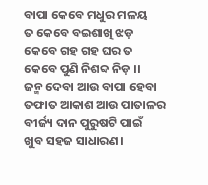ବାପା କେବେ ମଧୁର ମଳୟ
ତ କେବେ ବଇଶାଖି ଝଡ଼
କେବେ ଗହ ଗହ ଘର ତ
କେବେ ପୁଣି ନିଶବ୍ଦ ନିଡ଼ ।।
ଜନ୍ମ ଦେବା ଆଉ ବାପା ହେବା
ତଫାତ ଆକାଶ ଆଉ ପାତାଳର
ବୀର୍ଜ୍ୟ ଦାନ ପୁରୁଷଟି ପାଇଁ
ଖୁବ ସହଜ ସାଧାରଣ।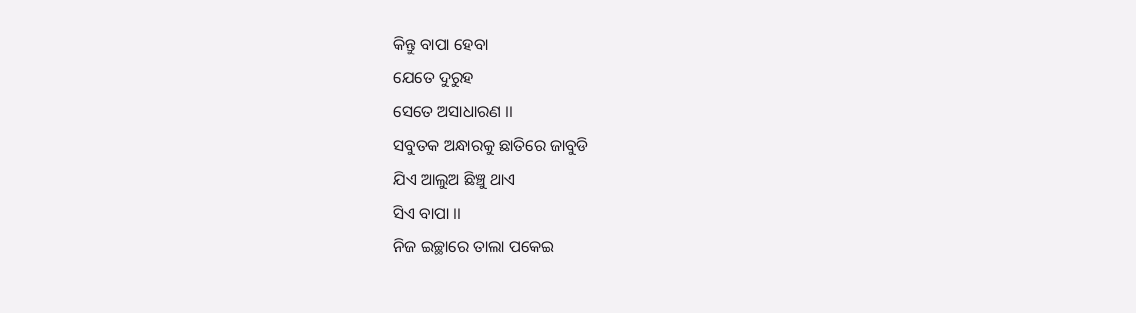କିନ୍ତୁ ବାପା ହେବା
ଯେତେ ଦୁରୁହ
ସେତେ ଅସାଧାରଣ ।।
ସବୁତକ ଅନ୍ଧାରକୁ ଛାତିରେ ଜାବୁଡି
ଯିଏ ଆଲୁଅ ଛିଞ୍ଚୁ ଥାଏ
ସିଏ ବାପା ।।
ନିଜ ଇଚ୍ଛାରେ ତାଲା ପକେଇ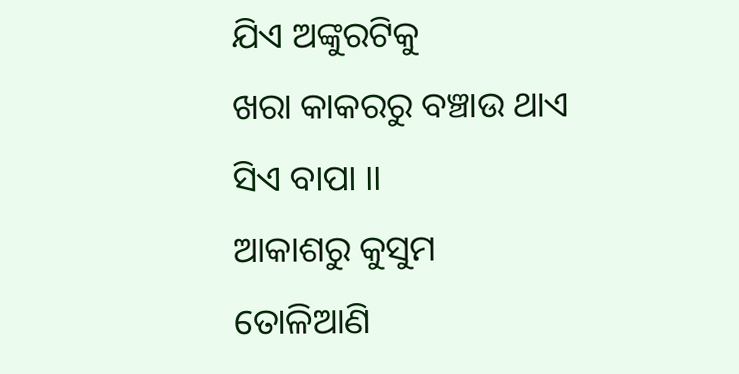ଯିଏ ଅଙ୍କୁରଟିକୁ
ଖରା କାକରରୁ ବଞ୍ଚାଉ ଥାଏ
ସିଏ ବାପା ।।
ଆକାଶରୁ କୁସୁମ ତୋଳିଆଣି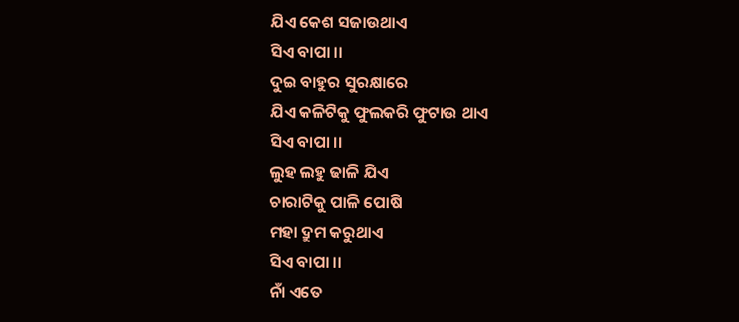ଯିଏ କେଶ ସଜାଉଥାଏ
ସିଏ ବାପା ।।
ଦୁଇ ବାହୁର ସୁରକ୍ଷାରେ
ଯିଏ କଳିଟିକୁ ଫୁଲକରି ଫୁଟାଉ ଥାଏ
ସିଏ ବାପା ।।
ଲୁହ ଲହୁ ଢାଳି ଯିଏ
ଚାରାଟିକୁ ପାଳି ପୋଷି
ମହା ଦ୍ରୁମ କରୁଥାଏ
ସିଏ ବାପା ।।
ନାଁ ଏତେ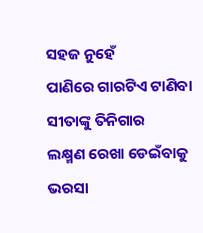ସହଜ ନୁହେଁ
ପାଣିରେ ଗାରଟିଏ ଟାଣିବା
ସୀତାଙ୍କୁ ତିନିଗାର
ଲକ୍ଷ୍ମଣ ରେଖା ଡେଇଁବାକୁ
ଭରସା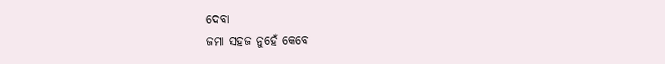ଦେବା
ଜମା ସହଜ ନୁହେଁ କେବେ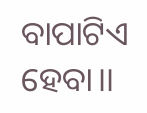ବାପାଟିଏ ହେବା।।